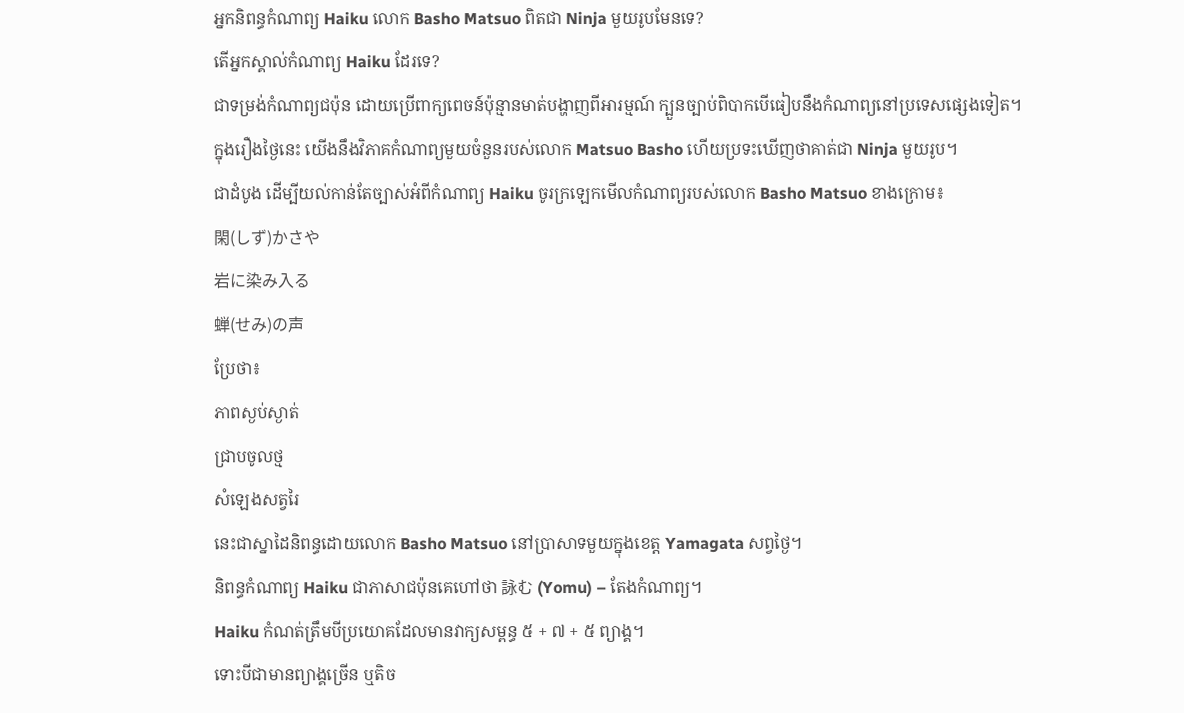អ្នកនិពន្ធកំណាព្យ Haiku លោក Basho Matsuo ពិតជា Ninja មួយរូបមែនទេ?
តើអ្នកស្គាល់កំណាព្យ Haiku ដែរទេ?
ជាទម្រង់កំណាព្យជប៉ុន ដោយប្រើពាក្យពេចន៍ប៉ុន្មានមាត់បង្ហាញពីអារម្មណ៍ ក្បួនច្បាប់ពិបាកបើធៀបនឹងកំណាព្យនៅប្រទេសផ្សេងទៀត។
ក្នុងរឿងថ្ងៃនេះ យើងនឹងវិភាគកំណាព្យមួយចំនួនរបស់លោក Matsuo Basho ហើយប្រទះឃើញថាគាត់ជា Ninja មួយរូប។
ជាដំបូង ដើម្បីយល់កាន់តែច្បាស់អំពីកំណាព្យ Haiku ចូរក្រឡេកមើលកំណាព្យរបស់លោក Basho Matsuo ខាងក្រោម៖
閑(しず)かさや
岩に染み入る
蝉(せみ)の声
ប្រែថា៖
ភាពស្ងប់ស្ងាត់
ជ្រាបចូលថ្ម
សំឡេងសត្វរៃ
នេះជាស្នាដៃនិពន្ធដោយលោក Basho Matsuo នៅប្រាសាទមួយក្នុងខេត្ត Yamagata សព្វថ្ងៃ។
និពន្ធកំណាព្យ Haiku ជាភាសាជប៉ុនគេហៅថា 詠む (Yomu) – តែងកំណាព្យ។
Haiku កំណត់ត្រឹមបីប្រយោគដែលមានវាក្យសម្ពន្ធ ៥ + ៧ + ៥ ព្យាង្គ។
ទោះបីជាមានព្យាង្គច្រើន ឬតិច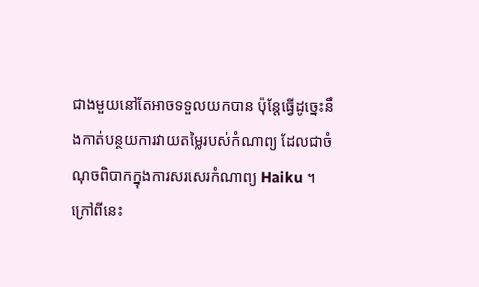ជាងមួយនៅតែអាចទទួលយកបាន ប៉ុន្តែធ្វើដូច្នេះនឹងកាត់បន្ថយការវាយតម្លៃរបស់កំណាព្យ ដែលជាចំណុចពិបាកក្នុងការសរសេរកំណាព្យ Haiku ។
ក្រៅពីនេះ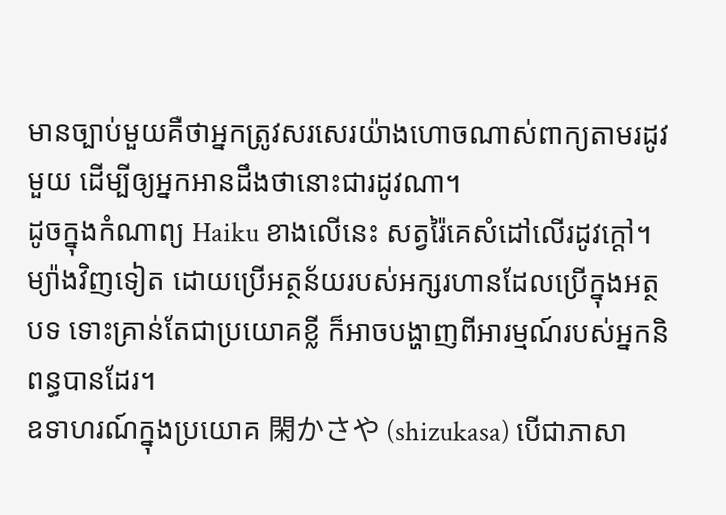មានច្បាប់មួយគឺថាអ្នកត្រូវសរសេរយ៉ាងហោចណាស់ពាក្យតាមរដូវមួយ ដើម្បីឲ្យអ្នកអានដឹងថានោះជារដូវណា។
ដូចក្នុងកំណាព្យ Haiku ខាងលើនេះ សត្វរ៉ៃគេសំដៅលើរដូវក្តៅ។
ម្យ៉ាងវិញទៀត ដោយប្រើអត្ថន័យរបស់អក្សរហានដែលប្រើក្នុងអត្ថបទ ទោះគ្រាន់តែជាប្រយោគខ្លី ក៏អាចបង្ហាញពីអារម្មណ៍របស់អ្នកនិពន្ធបានដែរ។
ឧទាហរណ៍ក្នុងប្រយោគ 閑かさや (shizukasa) បើជាភាសា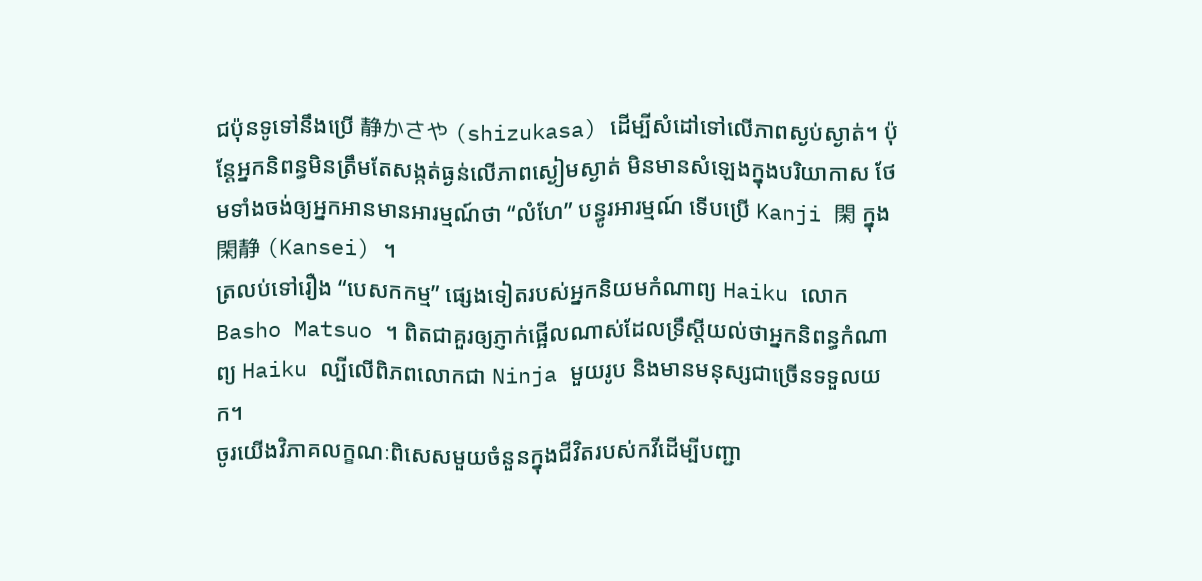ជប៉ុនទូទៅនឹងប្រើ 静かさや (shizukasa) ដើម្បីសំដៅទៅលើភាពស្ងប់ស្ងាត់។ ប៉ុន្តែអ្នកនិពន្ធមិនត្រឹមតែសង្កត់ធ្ងន់លើភាពស្ងៀមស្ងាត់ មិនមានសំឡេងក្នុងបរិយាកាស ថែមទាំងចង់ឲ្យអ្នកអានមានអារម្មណ៍ថា “លំហែ” បន្ធូរអារម្មណ៍ ទើបប្រើ Kanji 閑 ក្នុង 閑静 (Kansei) ។
ត្រលប់ទៅរឿង “បេសកកម្ម” ផ្សេងទៀតរបស់អ្នកនិយមកំណាព្យ Haiku លោក Basho Matsuo ។ ពិតជាគួរឲ្យភ្ញាក់ផ្អើលណាស់ដែលទ្រឹស្តីយល់ថាអ្នកនិពន្ធកំណាព្យ Haiku ល្បីលើពិភពលោកជា Ninja មួយរូប និងមានមនុស្សជាច្រើនទទួលយក។
ចូរយើងវិភាគលក្ខណៈពិសេសមួយចំនួនក្នុងជីវិតរបស់កវីដើម្បីបញ្ជា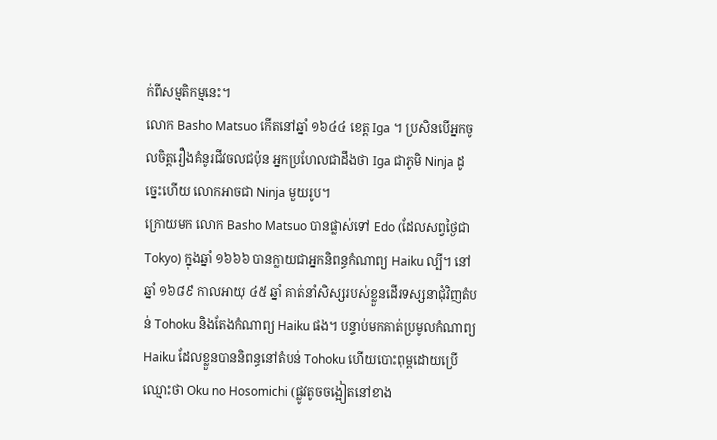ក់ពីសម្មតិកម្មនេះ។
លោក Basho Matsuo កើតនៅឆ្នាំ ១៦៤៤ ខេត្ត Iga ។ ប្រសិនបើអ្នកចូលចិត្តរឿងគំនូរជីវចលជប៉ុន អ្នកប្រហែលជាដឹងថា Iga ជាភូមិ Ninja ដូច្នេះហើយ លោកអាចជា Ninja មួយរូប។
ក្រោយមក លោក Basho Matsuo បានផ្លាស់ទៅ Edo (ដែលសព្វថ្ងៃជា Tokyo) ក្នុងឆ្នាំ ១៦៦៦ បានក្លាយជាអ្នកនិពន្ធកំណាព្យ Haiku ល្បី។ នៅឆ្នាំ ១៦៨៩ កាលអាយុ ៤៥ ឆ្នាំ គាត់នាំសិស្សរបស់ខ្លួនដើរទស្សនាជុំវិញតំបន់ Tohoku និងតែងកំណាព្យ Haiku ផង។ បន្ទាប់មកគាត់ប្រមូលកំណាព្យ Haiku ដែលខ្លួនបាននិពន្ធនៅតំបន់ Tohoku ហើយបោះពុម្ពដោយប្រើឈ្មោះថា Oku no Hosomichi (ផ្លូវតូចចង្អៀតនៅខាង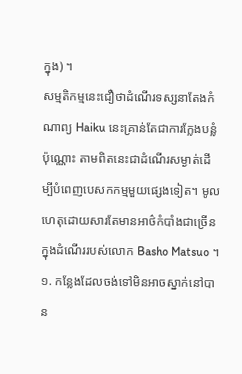ក្នុង) ។
សម្មតិកម្មនេះជឿថាដំណើរទស្សនាតែងកំណាព្យ Haiku នេះគ្រាន់តែជាការក្លែងបន្លំប៉ុណ្ណោះ តាមពិតនេះជាដំណើរសម្ងាត់ដើម្បីបំពេញបេសកកម្មមួយផ្សេងទៀត។ មូលហេតុដោយសារតែមានអាថ៌កំបាំងជាច្រើនក្នុងដំណើររបស់លោក Basho Matsuo ។
១. កន្លែងដែលចង់ទៅមិនអាចស្នាក់នៅបាន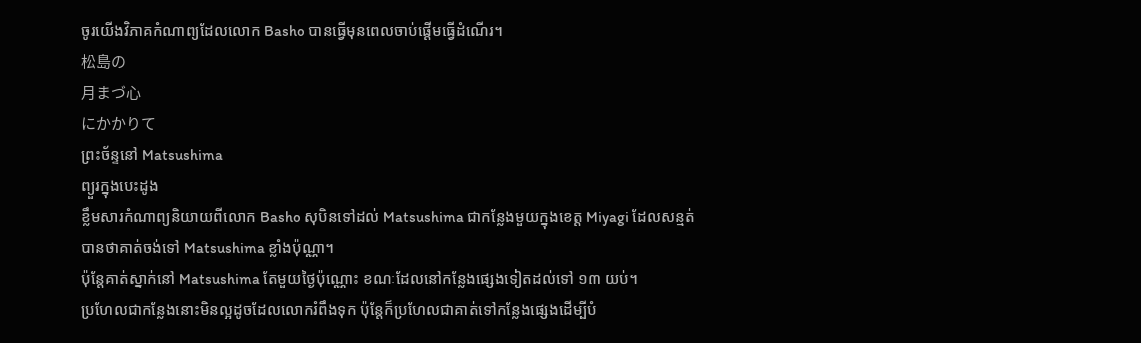ចូរយើងវិភាគកំណាព្យដែលលោក Basho បានធ្វើមុនពេលចាប់ផ្តើមធ្វើដំណើរ។
松島の
月まづ心
にかかりて
ព្រះច័ន្ទនៅ Matsushima
ព្យួរក្នុងបេះដូង
ខ្លឹមសារកំណាព្យនិយាយពីលោក Basho សុបិនទៅដល់ Matsushima ជាកន្លែងមួយក្នុងខេត្ត Miyagi ដែលសន្មត់បានថាគាត់ចង់ទៅ Matsushima ខ្លាំងប៉ុណ្ណា។
ប៉ុន្តែគាត់ស្នាក់នៅ Matsushima តែមួយថ្ងៃប៉ុណ្ណោះ ខណៈដែលនៅកន្លែងផ្សេងទៀតដល់ទៅ ១៣ យប់។
ប្រហែលជាកន្លែងនោះមិនល្អដូចដែលលោករំពឹងទុក ប៉ុន្តែក៏ប្រហែលជាគាត់ទៅកន្លែងផ្សេងដើម្បីបំ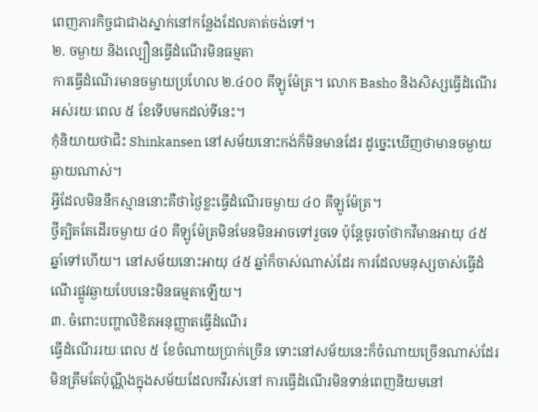ពេញភារកិច្ចជាជាងស្នាក់នៅកន្លែងដែលគាត់ចង់ទៅ។
២. ចម្ងាយ និងល្បឿនធ្វើដំណើរមិនធម្មតា
ការធ្វើដំណើរមានចម្ងាយប្រហែល ២.៤០០ គីឡូម៉ែត្រ។ លោក Basho និងសិស្សធ្វើដំណើរអស់រយៈពេល ៥ ខែទើបមកដល់ទីនេះ។
កុំនិយាយថាជិះ Shinkansen នៅសម័យនោះកង់ក៏មិនមានដែរ ដូច្នេះឃើញថាមានចម្ងាយឆ្ងាយណាស់។
អ្វីដែលមិននឹកស្មាននោះគឺថាថ្ងៃខ្លះធ្វើដំណើរចម្ងាយ ៤០ គីឡូម៉ែត្រ។
ថ្វីត្បិតតែដើរចម្ងាយ ៤០ គីឡូម៉ែត្រមិនមែនមិនអាចទៅរួចទេ ប៉ុន្តែចូរចាំថាកវីមានអាយុ ៤៥ ឆ្នាំទៅហើយ។ នៅសម័យនោះអាយុ ៤៥ ឆ្នាំក៏ចាស់ណាស់ដែរ ការដែលមនុស្សចាស់ធ្វើដំណើរផ្លូវឆ្ងាយបែបនេះមិនធម្មតាឡើយ។
៣. ចំពោះបញ្ហាលិខិតអនុញ្ញាតធ្វើដំណើរ
ធ្វើដំណើររយៈពេល ៥ ខែចំណាយប្រាក់ច្រើន ទោះនៅសម័យនេះក៏ចំណាយច្រើនណាស់ដែរ មិនត្រឹមតែប៉ុណ្ណឹងក្នុងសម័យដែលកវីរស់នៅ ការធ្វើដំណើរមិនទាន់ពេញនិយមនៅ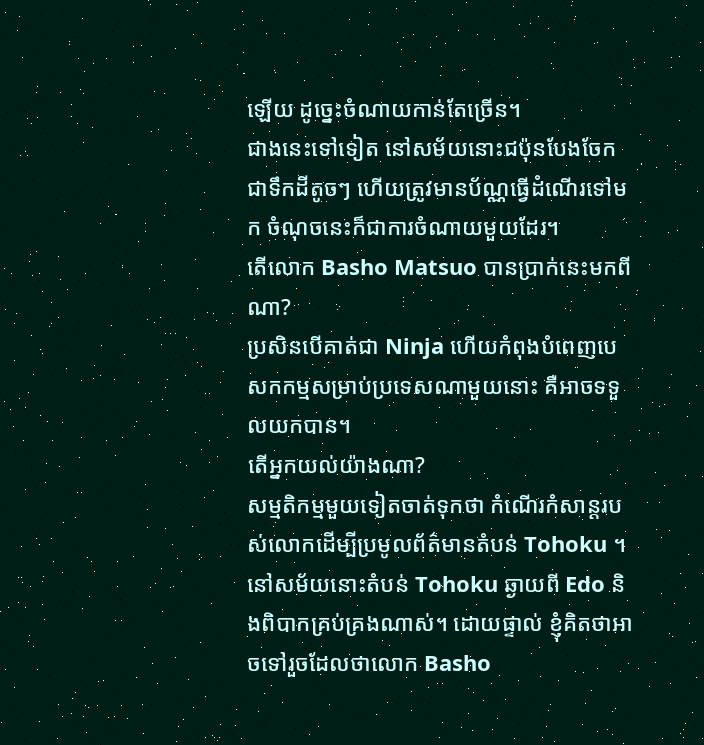ឡើយ ដូច្នេះចំណាយកាន់តែច្រើន។
ជាងនេះទៅទៀត នៅសម័យនោះជប៉ុនបែងចែកជាទឹកដីតូចៗ ហើយត្រូវមានប័ណ្ណធ្វើដំណើរទៅមក ចំណុចនេះក៏ជាការចំណាយមួយដែរ។
តើលោក Basho Matsuo បានប្រាក់នេះមកពីណា?
ប្រសិនបើគាត់ជា Ninja ហើយកំពុងបំពេញបេសកកម្មសម្រាប់ប្រទេសណាមួយនោះ គឺអាចទទួលយកបាន។
តើអ្នកយល់យ៉ាងណា?
សម្មតិកម្មមួយទៀតចាត់ទុកថា កំណើរកំសាន្តរបស់លោកដើម្បីប្រមូលព័ត៌មានតំបន់ Tohoku ។ នៅសម័យនោះតំបន់ Tohoku ឆ្ងាយពី Edo និងពិបាកគ្រប់គ្រងណាស់។ ដោយផ្ទាល់ ខ្ញុំគិតថាអាចទៅរួចដែលថាលោក Basho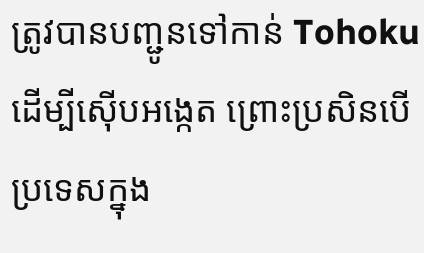ត្រូវបានបញ្ជូនទៅកាន់ Tohoku ដើម្បីស៊ើបអង្កេត ព្រោះប្រសិនបើប្រទេសក្នុង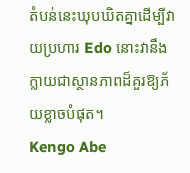តំបន់នេះឃុបឃិតគ្នាដើម្បីវាយប្រហារ Edo នោះវានឹងក្លាយជាស្ថានភាពដ៏គួរឱ្យភ័យខ្លាចបំផុត។
Kengo Abe